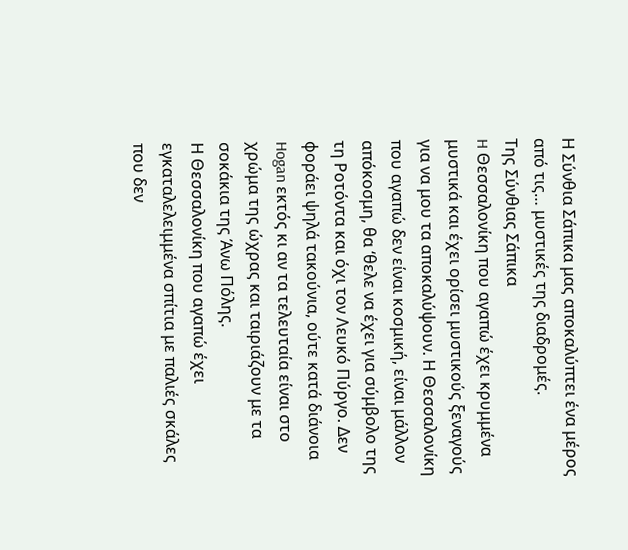Η Σύνθια Σάπικα μας αποκαλύπτει ένα μέρος από τις… μυστικές της διαδρομές.
Της Σύνθιας Σάπικα
H Θεσσαλονίκη που αγαπώ έχει κρυμμένα μυστικά και έχει ορίσει μυστικούς ξεναγούς για να μου τα αποκαλύψουν. Η Θεσσαλονίκη που αγαπώ δεν είναι κοσμική, είναι μάλλον απόκοσμη, θα ‘θελε να έχει για σύμβολο της τη Ροτόντα και όχι τον Λευκό Πύργο. Δεν φοράει ψηλά τακούνια, ούτε κατά διάνοια Hogan εκτός κι αν τα τελευταία είναι στο χρώμα της ώχρας και ταιριάζουν με τα σοκάκια της Άνω Πόλης.
Η Θεσσαλονίκη που αγαπώ έχει εγκαταλελειμμένα σπίτια με παλιές σκάλες που δεν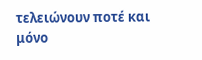τελειώνουν ποτέ και μόνο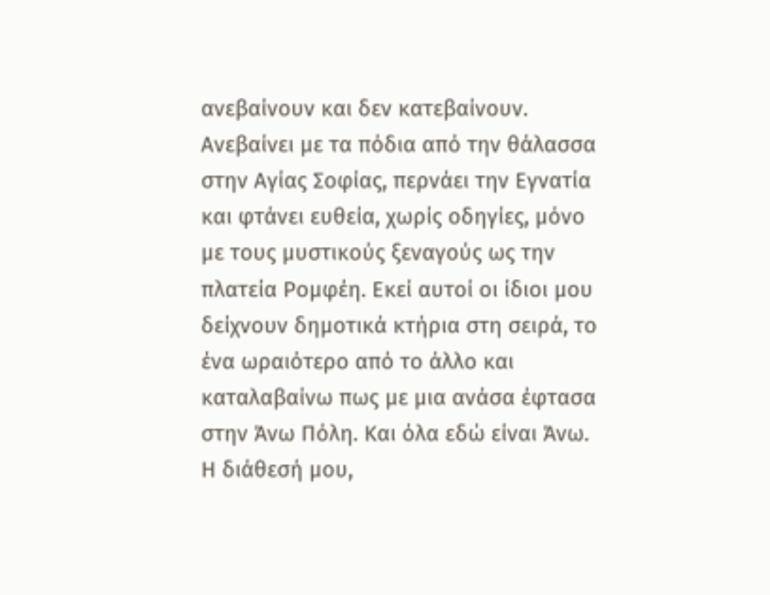ανεβαίνουν και δεν κατεβαίνουν. Ανεβαίνει με τα πόδια από την θάλασσα στην Αγίας Σοφίας, περνάει την Εγνατία και φτάνει ευθεία, χωρίς οδηγίες, μόνο με τους μυστικούς ξεναγούς ως την πλατεία Ρομφέη. Εκεί αυτοί οι ίδιοι μου δείχνουν δημοτικά κτήρια στη σειρά, το ένα ωραιότερο από το άλλο και καταλαβαίνω πως με μια ανάσα έφτασα στην Άνω Πόλη. Και όλα εδώ είναι Άνω. Η διάθεσή μου,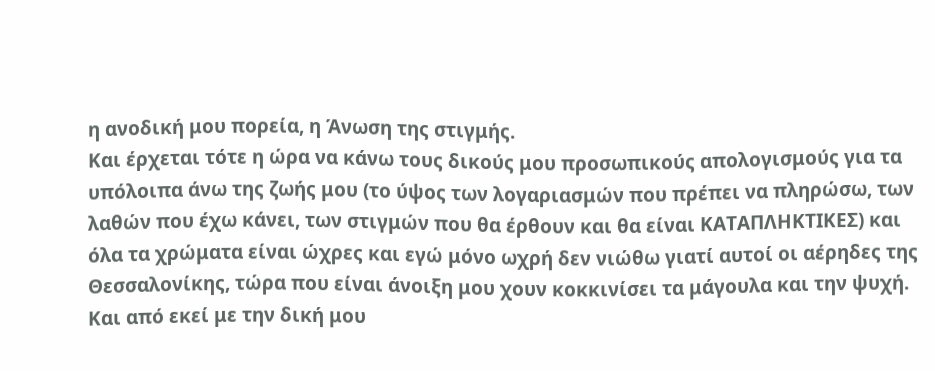η ανοδική μου πορεία, η Άνωση της στιγμής.
Και έρχεται τότε η ώρα να κάνω τους δικούς μου προσωπικούς απολογισμούς για τα υπόλοιπα άνω της ζωής μου (το ύψος των λογαριασμών που πρέπει να πληρώσω, των λαθών που έχω κάνει, των στιγμών που θα έρθουν και θα είναι ΚΑΤΑΠΛΗΚΤΙΚΕΣ) και όλα τα χρώματα είναι ώχρες και εγώ μόνο ωχρή δεν νιώθω γιατί αυτοί οι αέρηδες της Θεσσαλονίκης, τώρα που είναι άνοιξη μου χουν κοκκινίσει τα μάγουλα και την ψυχή. Και από εκεί με την δική μου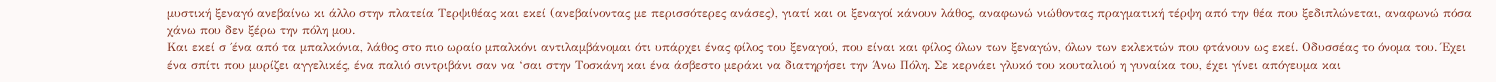μυστική ξεναγό ανεβαίνω κι άλλο στην πλατεία Τερψιθέας και εκεί (ανεβαίνοντας με περισσότερες ανάσες), γιατί και οι ξεναγοί κάνουν λάθος, αναφωνώ νιώθοντας πραγματική τέρψη από την θέα που ξεδιπλώνεται, αναφωνώ πόσα χάνω που δεν ξέρω την πόλη μου.
Και εκεί σ ΄ένα από τα μπαλκόνια, λάθος στο πιο ωραίο μπαλκόνι αντιλαμβάνομαι ότι υπάρχει ένας φίλος του ξεναγού, που είναι και φίλος όλων των ξεναγών, όλων των εκλεκτών που φτάνουν ως εκεί. Οδυσσέας το όνομα του. Έχει ένα σπίτι που μυρίζει αγγελικές, ένα παλιό σιντριβάνι σαν να ‘σαι στην Τοσκάνη και ένα άσβεστο μεράκι να διατηρήσει την Άνω Πόλη. Σε κερνάει γλυκό του κουταλιού η γυναίκα του, έχει γίνει απόγευμα και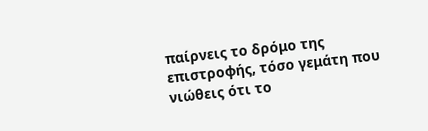παίρνεις το δρόμο της επιστροφής, τόσο γεμάτη που νιώθεις ότι το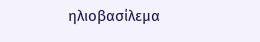ηλιοβασίλεμα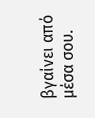βγαίνει από μέσα σου.